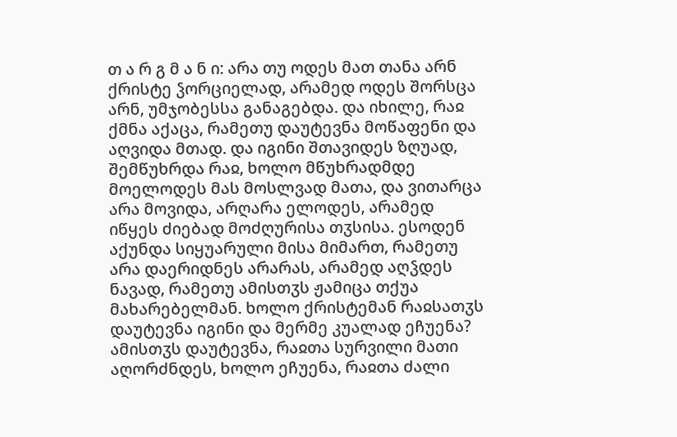თ ა რ გ მ ა ნ ი: არა თუ ოდეს მათ თანა არნ ქრისტე ჴორციელად, არამედ ოდეს შორსცა არნ, უმჯობესსა განაგებდა. და იხილე, რაჲ ქმნა აქაცა, რამეთუ დაუტევნა მოწაფენი და აღვიდა მთად. და იგინი შთავიდეს ზღუად, შემწუხრდა რაჲ, ხოლო მწუხრადმდე მოელოდეს მას მოსლვად მათა, და ვითარცა არა მოვიდა, არღარა ელოდეს, არამედ იწყეს ძიებად მოძღურისა თჳსისა. ესოდენ აქუნდა სიყუარული მისა მიმართ, რამეთუ არა დაერიდნეს არარას, არამედ აღჴდეს ნავად, რამეთუ ამისთჳს ჟამიცა თქუა მახარებელმან. ხოლო ქრისტემან რაჲსათჳს დაუტევნა იგინი და მერმე კუალად ეჩუენა? ამისთჳს დაუტევნა, რაჲთა სურვილი მათი აღორძნდეს, ხოლო ეჩუენა, რაჲთა ძალი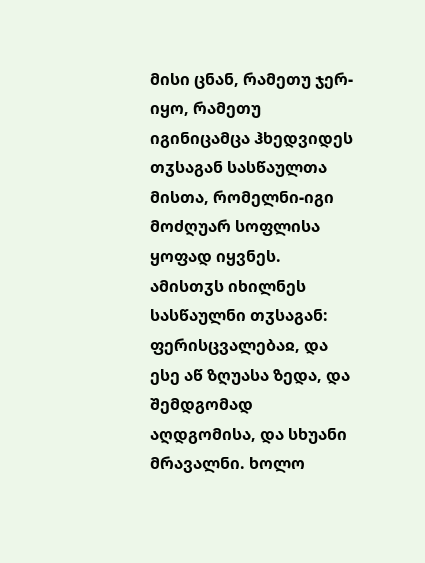მისი ცნან, რამეთუ ჯერ-იყო, რამეთუ იგინიცამცა ჰხედვიდეს თჳსაგან სასწაულთა მისთა, რომელნი-იგი მოძღუარ სოფლისა ყოფად იყვნეს. ამისთჳს იხილნეს სასწაულნი თჳსაგან: ფერისცვალებაჲ, და ესე აწ ზღუასა ზედა, და შემდგომად აღდგომისა, და სხუანი მრავალნი. ხოლო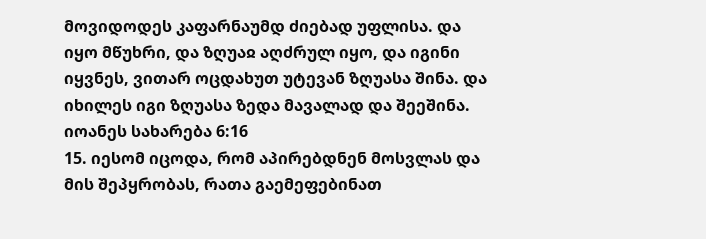მოვიდოდეს კაფარნაუმდ ძიებად უფლისა. და იყო მწუხრი, და ზღუაჲ აღძრულ იყო, და იგინი იყვნეს, ვითარ ოცდახუთ უტევან ზღუასა შინა. და იხილეს იგი ზღუასა ზედა მავალად და შეეშინა.
იოანეს სახარება 6:16
15. იესომ იცოდა, რომ აპირებდნენ მოსვლას და მის შეპყრობას, რათა გაემეფებინათ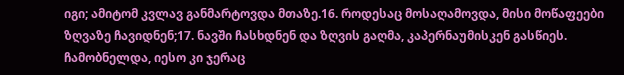იგი; ამიტომ კვლავ განმარტოვდა მთაზე.16. როდესაც მოსაღამოვდა, მისი მოწაფეები ზღვაზე ჩავიდნენ;17. ნავში ჩასხდნენ და ზღვის გაღმა, კაპერნაუმისკენ გასწიეს. ჩამობნელდა, იესო კი ჯერაც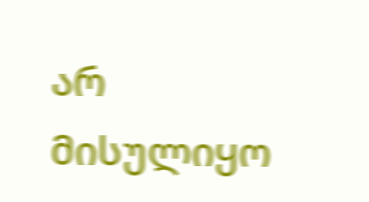არ მისულიყო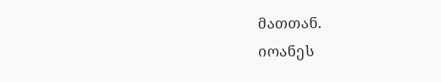მათთან.
იოანეს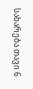სახარება თავი 6